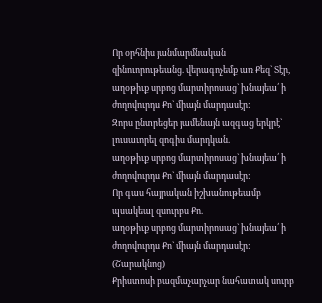Որ օրհնիս յանմարմնական զինուորութեանց. վերագոչեմք առ Քեզ` Տէր,
աղօթիւք սրբոց մարտիրոսաց` խնայեա՛ ի ժողովուրդս Քո` միայն մարդասէր:
Զորս ընտրեցեր յամենայն ազգաց երկրէ` լուսաւորել զոգիս մարդկան.
աղօթիւք սրբոց մարտիրոսաց` խնայեա՛ ի ժողովուրդս Քո` միայն մարդասէր:
Որ գաս հայրական իշխանութեամբ պսակեալ զսուրբս Քո.
աղօթիւք սրբոց մարտիրոսաց` խնայեա՛ ի ժողովուրդս Քո` միայն մարդասէր:
(Շարակնոց)
Քրիստոսի բազմաչարչար նահատակ սուրբ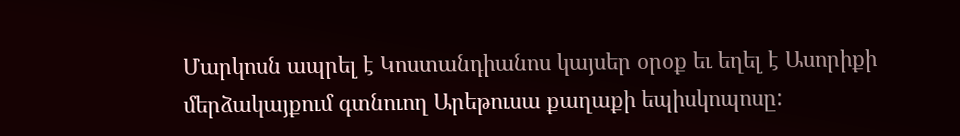Մարկոսն ապրել է Կոստանդիանոս կայսեր օրօք եւ եղել է Ասորիքի մերձակայքում գտնուող Արեթուսա քաղաքի եպիսկոպոսը: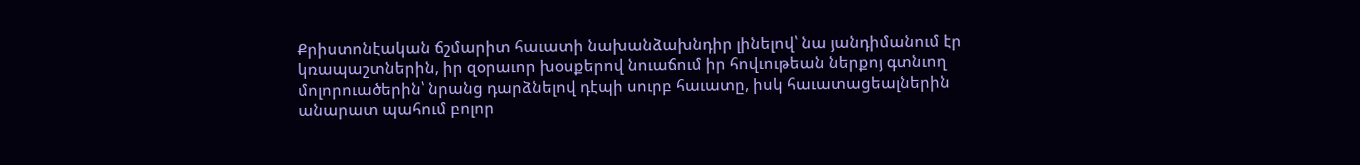Քրիստոնէական ճշմարիտ հաւատի նախանձախնդիր լինելով՝ նա յանդիմանում էր կռապաշտներին, իր զօրաւոր խօսքերով նուաճում իր հովւութեան ներքոյ գտնւող մոլորուածերին՝ նրանց դարձնելով դէպի սուրբ հաւատը, իսկ հաւատացեալներին անարատ պահում բոլոր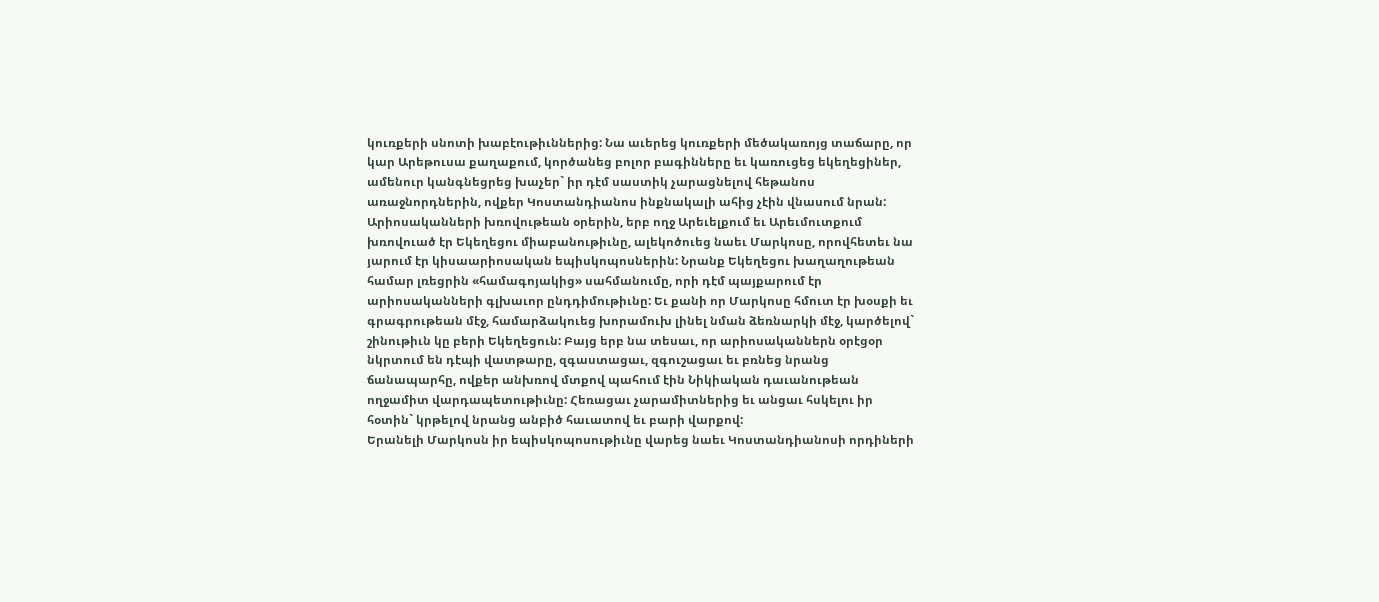կուռքերի սնոտի խաբէութիւններից: Նա աւերեց կուռքերի մեծակառոյց տաճարը, որ կար Արեթուսա քաղաքում, կործանեց բոլոր բագինները եւ կառուցեց եկեղեցիներ, ամենուր կանգնեցրեց խաչեր` իր դէմ սաստիկ չարացնելով հեթանոս առաջնորդներին, ովքեր Կոստանդիանոս ինքնակալի ահից չէին վնասում նրան:
Արիոսականների խռովութեան օրերին, երբ ողջ Արեւելքում եւ Արեւմուտքում խռովուած էր Եկեղեցու միաբանութիւնը, ալեկոծուեց նաեւ Մարկոսը, որովհետեւ նա յարում էր կիսաարիոսական եպիսկոպոսներին: Նրանք Եկեղեցու խաղաղութեան համար լռեցրին «համագոյակից» սահմանումը, որի դէմ պայքարում էր արիոսականների գլխաւոր ընդդիմութիւնը: Եւ քանի որ Մարկոսը հմուտ էր խօսքի եւ գրագրութեան մէջ, համարձակուեց խորամուխ լինել նման ձեռնարկի մէջ, կարծելով` շինութիւն կը բերի Եկեղեցուն: Բայց երբ նա տեսաւ, որ արիոսականներն օրէցօր նկրտում են դէպի վատթարը, զգաստացաւ, զգուշացաւ եւ բռնեց նրանց ճանապարհը, ովքեր անխռով մտքով պահում էին Նիկիական դաւանութեան ողջամիտ վարդապետութիւնը: Հեռացաւ չարամիտներից եւ անցաւ հսկելու իր հօտին` կրթելով նրանց անբիծ հաւատով եւ բարի վարքով:
Երանելի Մարկոսն իր եպիսկոպոսութիւնը վարեց նաեւ Կոստանդիանոսի որդիների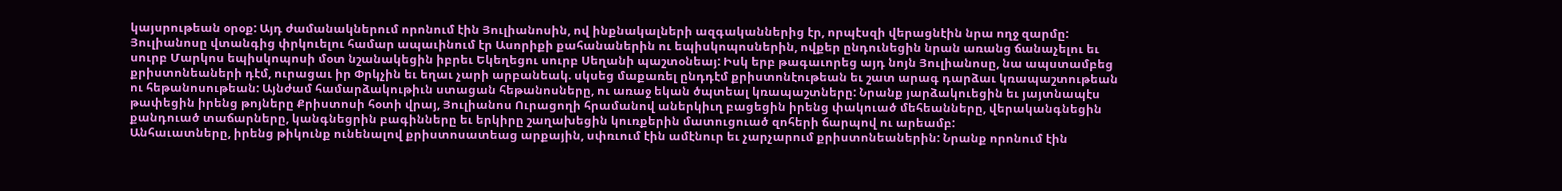կայսրութեան օրօք: Այդ ժամանակներում որոնում էին Յուլիանոսին, ով ինքնակալների ազգականներից էր, որպէսզի վերացնէին նրա ողջ զարմը: Յուլիանոսը վտանգից փրկուելու համար ապաւինում էր Ասորիքի քահանաներին ու եպիսկոպոսներին, ովքեր ընդունեցին նրան առանց ճանաչելու եւ սուրբ Մարկոս եպիսկոպոսի մօտ նշանակեցին իբրեւ Եկեղեցու սուրբ Սեղանի պաշտօնեայ: Իսկ երբ թագաւորեց այդ նոյն Յուլիանոսը, նա ապստամբեց քրիստոնեաների դէմ, ուրացաւ իր Փրկչին եւ եղաւ չարի արբանեակ. սկսեց մաքառել ընդդէմ քրիստոնէութեան եւ շատ արագ դարձաւ կռապաշտութեան ու հեթանոսութեան: Այնժամ համարձակութիւն ստացան հեթանոսները, ու առաջ եկան ծպտեալ կռապաշտները: Նրանք յարձակուեցին եւ յայտնապէս թափեցին իրենց թոյները Քրիստոսի հօտի վրայ, Յուլիանոս Ուրացողի հրամանով աներկիւղ բացեցին իրենց փակուած մեհեանները, վերականգնեցին քանդուած տաճարները, կանգնեցրին բագինները եւ երկիրը շաղախեցին կուռքերին մատուցուած զոհերի ճարպով ու արեամբ:
Անհաւատները, իրենց թիկունք ունենալով քրիստոսատեաց արքային, սփռւում էին ամէնուր եւ չարչարում քրիստոնեաներին: Նրանք որոնում էին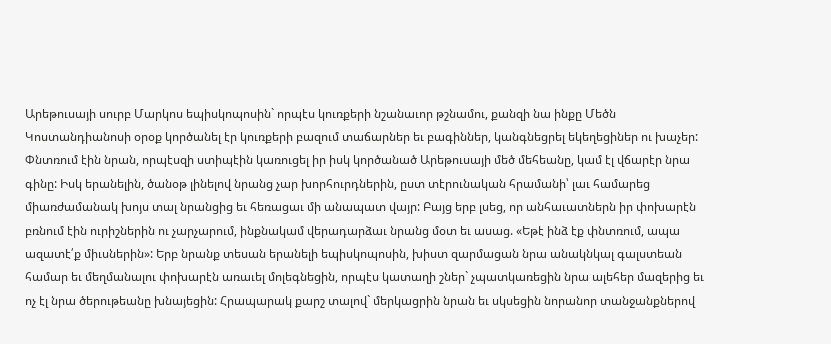Արեթուսայի սուրբ Մարկոս եպիսկոպոսին` որպէս կուռքերի նշանաւոր թշնամու, քանզի նա ինքը Մեծն Կոստանդիանոսի օրօք կործանել էր կուռքերի բազում տաճարներ եւ բագիններ, կանգնեցրել եկեղեցիներ ու խաչեր: Փնտռում էին նրան, որպէսզի ստիպէին կառուցել իր իսկ կործանած Արեթուսայի մեծ մեհեանը, կամ էլ վճարէր նրա գինը: Իսկ երանելին, ծանօթ լինելով նրանց չար խորհուրդներին, ըստ տէրունական հրամանի՝ լաւ համարեց միառժամանակ խոյս տալ նրանցից եւ հեռացաւ մի անապատ վայր: Բայց երբ լսեց, որ անհաւատներն իր փոխարէն բռնում էին ուրիշներին ու չարչարում, ինքնակամ վերադարձաւ նրանց մօտ եւ ասաց. «Եթէ ինձ էք փնտռում, ապա ազատէ՛ք միւսներին»: Երբ նրանք տեսան երանելի եպիսկոպոսին, խիստ զարմացան նրա անակնկալ գալստեան համար եւ մեղմանալու փոխարէն առաւել մոլեգնեցին, որպէս կատաղի շներ` չպատկառեցին նրա ալեհեր մազերից եւ ոչ էլ նրա ծերութեանը խնայեցին: Հրապարակ քարշ տալով` մերկացրին նրան եւ սկսեցին նորանոր տանջանքներով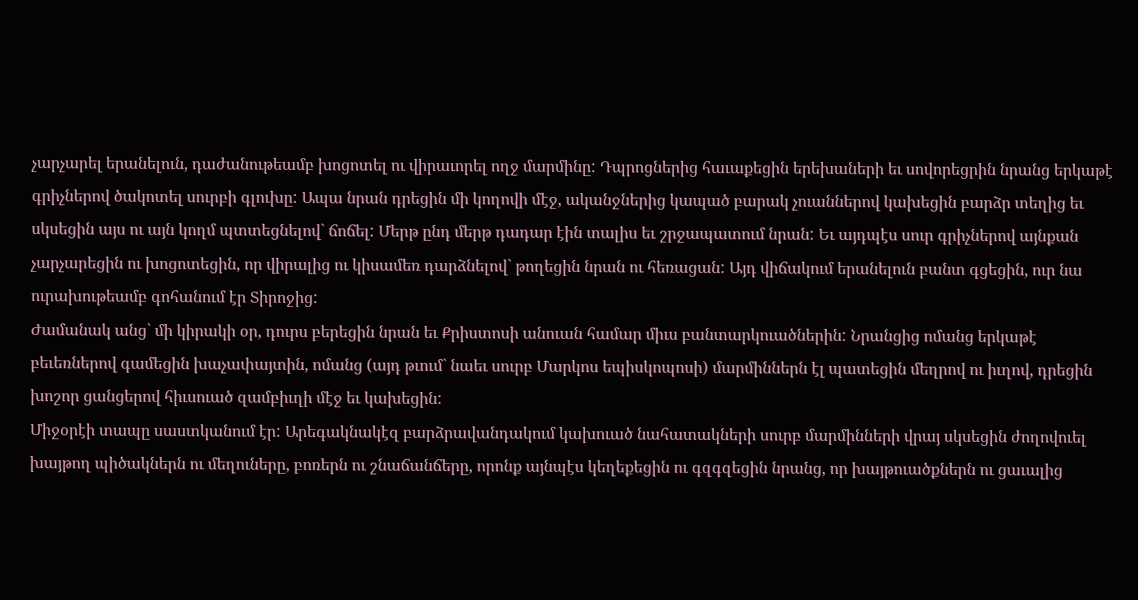չարչարել երանելուն, դաժանութեամբ խոցոտել ու վիրաւորել ողջ մարմինը: Դպրոցներից հաւաքեցին երեխաների եւ սովորեցրին նրանց երկաթէ գրիչներով ծակոտել սուրբի գլուխը: Ապա նրան դրեցին մի կողովի մէջ, ականջներից կապած բարակ չուաններով կախեցին բարձր տեղից եւ սկսեցին այս ու այն կողմ պտտեցնելով` ճոճել: Մերթ ընդ մերթ դադար էին տալիս եւ շրջապատում նրան: Եւ այդպէս սուր գրիչներով այնքան չարչարեցին ու խոցոտեցին, որ վիրալից ու կիսամեռ դարձնելով` թողեցին նրան ու հեռացան: Այդ վիճակում երանելուն բանտ գցեցին, ուր նա ուրախութեամբ գոհանում էր Տիրոջից:
Ժամանակ անց` մի կիրակի օր, դուրս բերեցին նրան եւ Քրիստոսի անուան համար միւս բանտարկուածներին: Նրանցից ոմանց երկաթէ բեւեռներով գամեցին խաչափայտին, ոմանց (այդ թւում` նաեւ սուրբ Մարկոս եպիսկոպոսի) մարմիններն էլ պատեցին մեղրով ու իւղով, դրեցին խոշոր ցանցերով հիւսուած զամբիւղի մէջ եւ կախեցին:
Միջօրէի տապը սաստկանում էր: Արեգակնակէզ բարձրավանդակում կախուած նահատակների սուրբ մարմինների վրայ սկսեցին ժողովուել խայթող պիծակներն ու մեղուները, բոռերն ու շնաճանճերը, որոնք այնպէս կեղեքեցին ու գզգզեցին նրանց, որ խայթուածքներն ու ցաւալից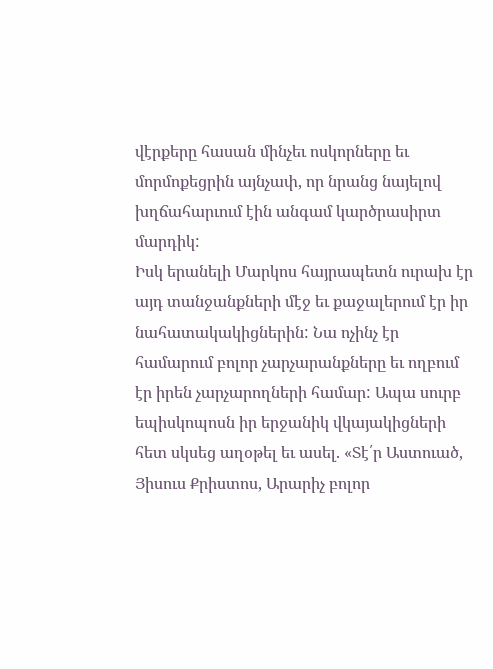վէրքերը հասան մինչեւ ոսկորները եւ մորմոքեցրին այնչափ, որ նրանց նայելով խղճահարւում էին անգամ կարծրասիրտ մարդիկ:
Իսկ երանելի Մարկոս հայրապետն ուրախ էր այդ տանջանքների մէջ եւ քաջալերում էր իր նահատակակիցներին: Նա ոչինչ էր համարում բոլոր չարչարանքները եւ ողբում էր իրեն չարչարողների համար: Ապա սուրբ եպիսկոպոսն իր երջանիկ վկայակիցների հետ սկսեց աղօթել եւ ասել. «Տէ՛ր Աստուած, Յիսուս Քրիստոս, Արարիչ բոլոր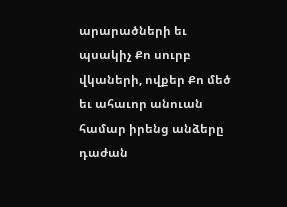արարածների եւ պսակիչ Քո սուրբ վկաների, ովքեր Քո մեծ եւ ահաւոր անուան համար իրենց անձերը դաժան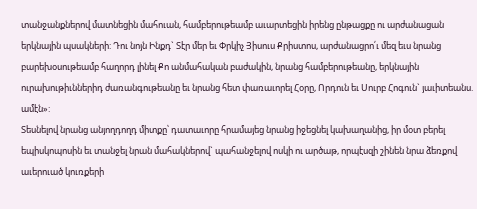տանջանքներով մատնեցին մահուան, համբերութեամբ աւարտեցին իրենց ընթացքը ու արժանացան երկնային պսակների: Դու նոյն Ինքդ` Տէր մեր եւ Փրկիչ Յիսուս Քրիստոս, արժանացրո՛ւ մեզ եւս նրանց բարեխօսութեամբ հաղորդ լինել Քո անմահական բաժակին, նրանց համբերութեանը, երկնային ուրախութիւններիդ ժառանգութեանը եւ նրանց հետ փառաւորել Հօրը, Որդուն եւ Սուրբ Հոգուն` յաւիտեանս. ամէն»:
Տեսնելով նրանց անյողդողդ միտքը՝ դատաւորը հրամայեց նրանց իջեցնել կախաղանից, իր մօտ բերել եպիսկոպոսին եւ տանջել նրան մահակներով` պահանջելով ոսկի ու արծաթ, որպէսզի շինեն նրա ձեռքով աւերուած կուռքերի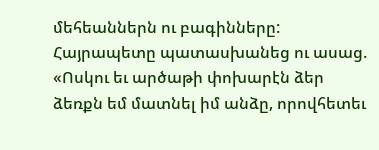մեհեաններն ու բագինները: Հայրապետը պատասխանեց ու ասաց. «Ոսկու եւ արծաթի փոխարէն ձեր ձեռքն եմ մատնել իմ անձը, որովհետեւ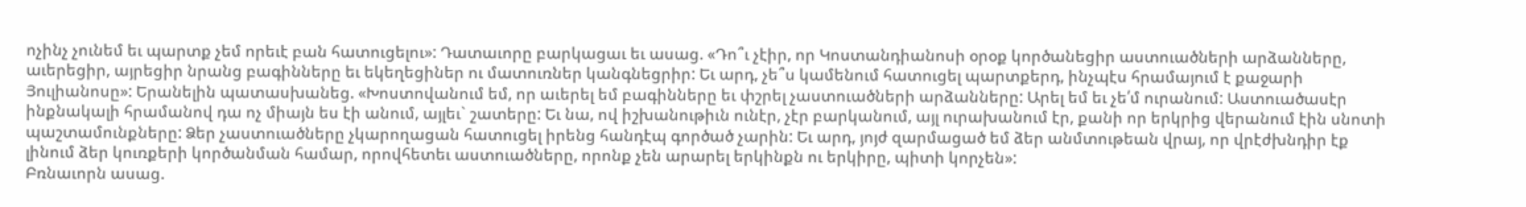ոչինչ չունեմ եւ պարտք չեմ որեւէ բան հատուցելու»: Դատաւորը բարկացաւ եւ ասաց. «Դո՞ւ չէիր, որ Կոստանդիանոսի օրօք կործանեցիր աստուածների արձանները, աւերեցիր, այրեցիր նրանց բագինները եւ եկեղեցիներ ու մատուռներ կանգնեցրիր: Եւ արդ, չե՞ս կամենում հատուցել պարտքերդ, ինչպէս հրամայում է քաջարի Յուլիանոսը»: Երանելին պատասխանեց. «Խոստովանում եմ, որ աւերել եմ բագինները եւ փշրել չաստուածների արձանները: Արել եմ եւ չե՛մ ուրանում: Աստուածասէր ինքնակալի հրամանով դա ոչ միայն ես էի անում, այլեւ` շատերը: Եւ նա, ով իշխանութիւն ունէր, չէր բարկանում, այլ ուրախանում էր, քանի որ երկրից վերանում էին սնոտի պաշտամունքները: Ձեր չաստուածները չկարողացան հատուցել իրենց հանդէպ գործած չարին: Եւ արդ, յոյժ զարմացած եմ ձեր անմտութեան վրայ, որ վրէժխնդիր էք լինում ձեր կուռքերի կործանման համար, որովհետեւ աստուածները, որոնք չեն արարել երկինքն ու երկիրը, պիտի կորչեն»:
Բռնաւորն ասաց.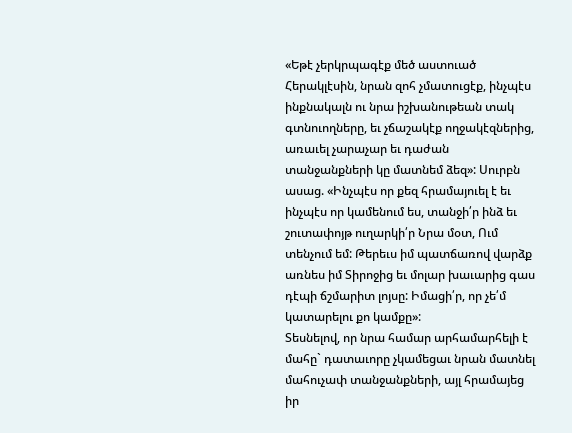«Եթէ չերկրպագէք մեծ աստուած Հերակլէսին, նրան զոհ չմատուցէք, ինչպէս ինքնակալն ու նրա իշխանութեան տակ գտնուողները, եւ չճաշակէք ողջակէզներից, առաւել չարաչար եւ դաժան տանջանքների կը մատնեմ ձեզ»: Սուրբն ասաց. «Ինչպէս որ քեզ հրամայուել է եւ ինչպէս որ կամենում ես, տանջի՛ր ինձ եւ շուտափոյթ ուղարկի՛ր Նրա մօտ, Ում տենչում եմ: Թերեւս իմ պատճառով վարձք առնես իմ Տիրոջից եւ մոլար խաւարից գաս դէպի ճշմարիտ լոյսը: Իմացի՛ր, որ չե՛մ կատարելու քո կամքը»:
Տեսնելով, որ նրա համար արհամարհելի է մահը` դատաւորը չկամեցաւ նրան մատնել մահուչափ տանջանքների, այլ հրամայեց իր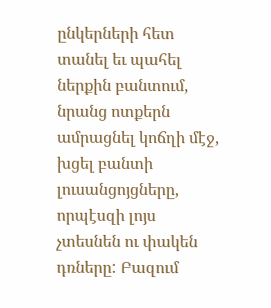ընկերների հետ տանել եւ պահել ներքին բանտում, նրանց ոտքերն ամրացնել կոճղի մէջ, խցել բանտի լուսանցոյցները, որպէսզի լոյս չտեսնեն ու փակեն դռները: Բազում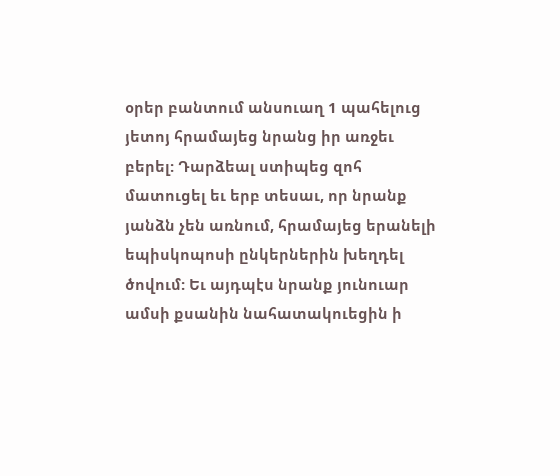օրեր բանտում անսուաղ 1 պահելուց յետոյ հրամայեց նրանց իր առջեւ բերել: Դարձեալ ստիպեց զոհ մատուցել եւ երբ տեսաւ, որ նրանք յանձն չեն առնում, հրամայեց երանելի եպիսկոպոսի ընկերներին խեղդել ծովում: Եւ այդպէս նրանք յունուար ամսի քսանին նահատակուեցին ի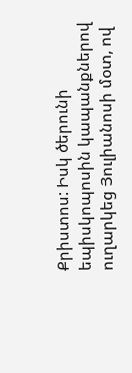Քրիստոս: Իսկ ծերունի եպիսկոպոսին կապանքներով ուղարկեց Յուլիանոսի մօտ, ով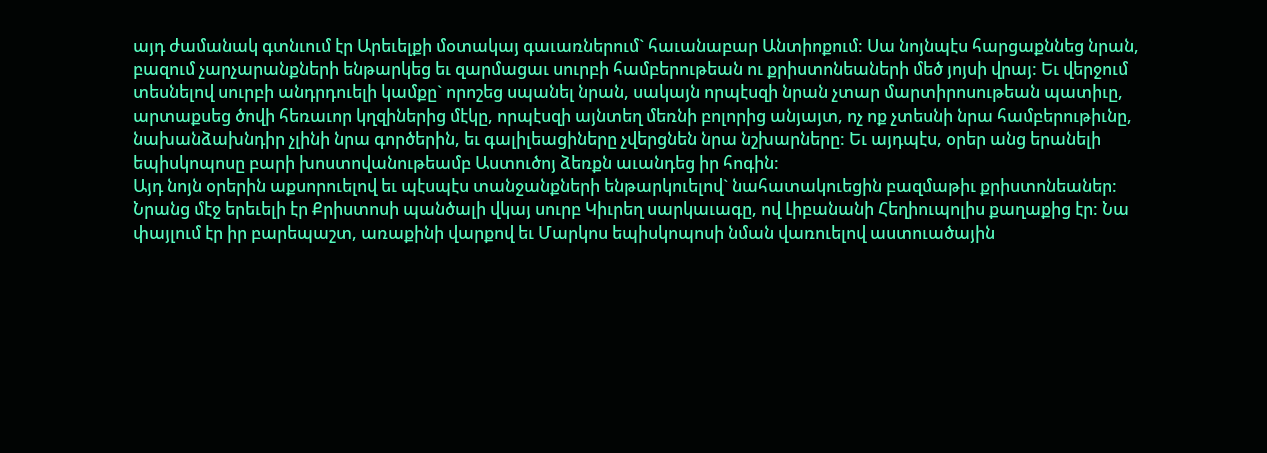այդ ժամանակ գտնւում էր Արեւելքի մօտակայ գաւառներում` հաւանաբար Անտիոքում: Սա նոյնպէս հարցաքննեց նրան, բազում չարչարանքների ենթարկեց եւ զարմացաւ սուրբի համբերութեան ու քրիստոնեաների մեծ յոյսի վրայ: Եւ վերջում տեսնելով սուրբի անդրդուելի կամքը` որոշեց սպանել նրան, սակայն որպէսզի նրան չտար մարտիրոսութեան պատիւը, արտաքսեց ծովի հեռաւոր կղզիներից մէկը, որպէսզի այնտեղ մեռնի բոլորից անյայտ, ոչ ոք չտեսնի նրա համբերութիւնը, նախանձախնդիր չլինի նրա գործերին, եւ գալիլեացիները չվերցնեն նրա նշխարները: Եւ այդպէս, օրեր անց երանելի եպիսկոպոսը բարի խոստովանութեամբ Աստուծոյ ձեռքն աւանդեց իր հոգին:
Այդ նոյն օրերին աքսորուելով եւ պէսպէս տանջանքների ենթարկուելով` նահատակուեցին բազմաթիւ քրիստոնեաներ: Նրանց մէջ երեւելի էր Քրիստոսի պանծալի վկայ սուրբ Կիւրեղ սարկաւագը, ով Լիբանանի Հեղիուպոլիս քաղաքից էր: Նա փայլում էր իր բարեպաշտ, առաքինի վարքով եւ Մարկոս եպիսկոպոսի նման վառուելով աստուածային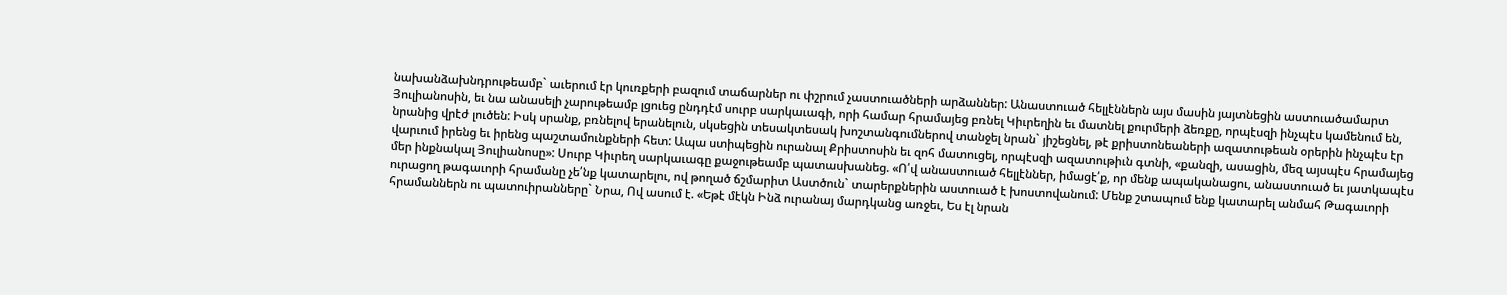նախանձախնդրութեամբ` աւերում էր կուռքերի բազում տաճարներ ու փշրում չաստուածների արձաններ: Անաստուած հելլէններն այս մասին յայտնեցին աստուածամարտ Յուլիանոսին, եւ նա անասելի չարութեամբ լցուեց ընդդէմ սուրբ սարկաւագի, որի համար հրամայեց բռնել Կիւրեղին եւ մատնել քուրմերի ձեռքը, որպէսզի ինչպէս կամենում են, նրանից վրէժ լուծեն: Իսկ սրանք, բռնելով երանելուն, սկսեցին տեսակտեսակ խոշտանգումներով տանջել նրան` յիշեցնել, թէ քրիստոնեաների ազատութեան օրերին ինչպէս էր վարւում իրենց եւ իրենց պաշտամունքների հետ: Ապա ստիպեցին ուրանալ Քրիստոսին եւ զոհ մատուցել, որպէսզի ազատութիւն գտնի, «քանզի, ասացին, մեզ այսպէս հրամայեց մեր ինքնակալ Յուլիանոսը»: Սուրբ Կիւրեղ սարկաւագը քաջութեամբ պատասխանեց. «Ո՛վ անաստուած հելլէններ, իմացէ՛ք, որ մենք ապականացու, անաստուած եւ յատկապէս ուրացող թագաւորի հրամանը չե՛նք կատարելու, ով թողած ճշմարիտ Աստծուն` տարերքներին աստուած է խոստովանում: Մենք շտապում ենք կատարել անմահ Թագաւորի հրամաններն ու պատուիրանները` Նրա, Ով ասում է. «Եթէ մէկն Ինձ ուրանայ մարդկանց առջեւ, Ես էլ նրան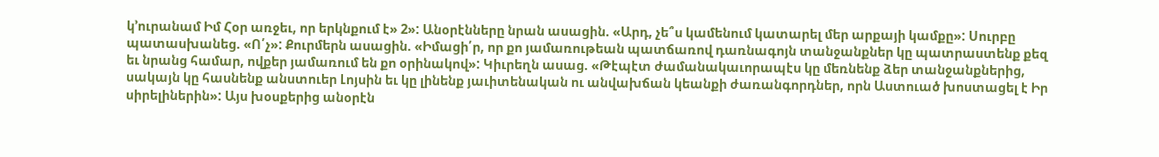կ’ուրանամ Իմ Հօր առջեւ, որ երկնքում է» 2»: Անօրէնները նրան ասացին. «Արդ, չե՞ս կամենում կատարել մեր արքայի կամքը»: Սուրբը պատասխանեց. «Ո՛չ»: Քուրմերն ասացին. «Իմացի՛ր, որ քո յամառութեան պատճառով դառնագոյն տանջանքներ կը պատրաստենք քեզ եւ նրանց համար, ովքեր յամառում են քո օրինակով»: Կիւրեղն ասաց. «Թէպէտ ժամանակաւորապէս կը մեռնենք ձեր տանջանքներից, սակայն կը հասնենք անստուեր Լոյսին եւ կը լինենք յաւիտենական ու անվախճան կեանքի ժառանգորդներ, որն Աստուած խոստացել է Իր սիրելիներին»: Այս խօսքերից անօրէն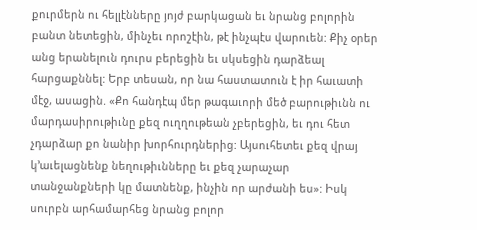քուրմերն ու հելլէնները յոյժ բարկացան եւ նրանց բոլորին բանտ նետեցին, մինչեւ որոշէին, թէ ինչպէս վարուեն: Քիչ օրեր անց երանելուն դուրս բերեցին եւ սկսեցին դարձեալ հարցաքննել: Երբ տեսան, որ նա հաստատուն է իր հաւատի մէջ, ասացին. «Քո հանդէպ մեր թագաւորի մեծ բարութիւնն ու մարդասիրութիւնը քեզ ուղղութեան չբերեցին, եւ դու հետ չդարձար քո նանիր խորհուրդներից: Այսուհետեւ քեզ վրայ կ’աւելացնենք նեղութիւնները եւ քեզ չարաչար տանջանքների կը մատնենք, ինչին որ արժանի ես»: Իսկ սուրբն արհամարհեց նրանց բոլոր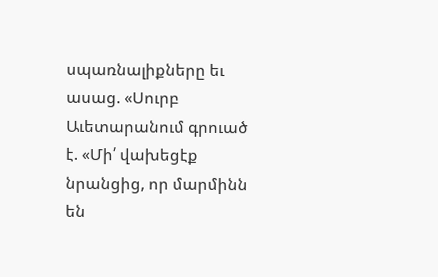սպառնալիքները եւ ասաց. «Սուրբ Աւետարանում գրուած է. «Մի՛ վախեցէք նրանցից, որ մարմինն են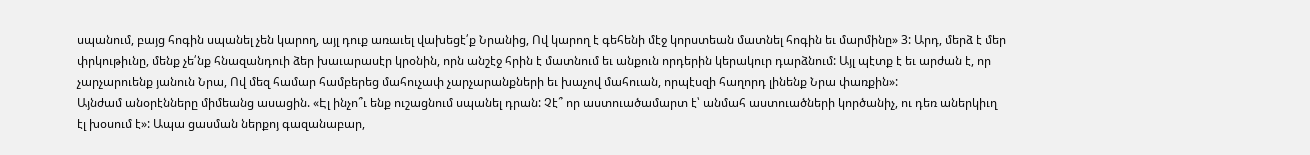սպանում, բայց հոգին սպանել չեն կարող, այլ դուք առաւել վախեցէ՛ք Նրանից, Ով կարող է գեհենի մէջ կորստեան մատնել հոգին եւ մարմինը» 3: Արդ, մերձ է մեր փրկութիւնը, մենք չե՛նք հնազանդուի ձեր խաւարասէր կրօնին, որն անշէջ հրին է մատնում եւ անքուն որդերին կերակուր դարձնում: Այլ պէտք է եւ արժան է, որ չարչարուենք յանուն Նրա, Ով մեզ համար համբերեց մահուչափ չարչարանքների եւ խաչով մահուան, որպէսզի հաղորդ լինենք Նրա փառքին»:
Այնժամ անօրէնները միմեանց ասացին. «Էլ ինչո՞ւ ենք ուշացնում սպանել դրան: Չէ՞ որ աստուածամարտ է՝ անմահ աստուածների կործանիչ, ու դեռ աներկիւղ էլ խօսում է»: Ապա ցասման ներքոյ գազանաբար,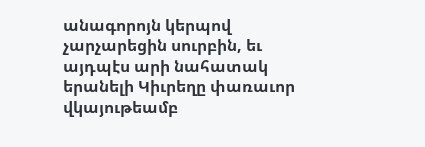անագորոյն կերպով չարչարեցին սուրբին, եւ այդպէս արի նահատակ երանելի Կիւրեղը փառաւոր վկայութեամբ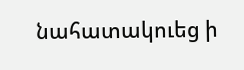նահատակուեց ի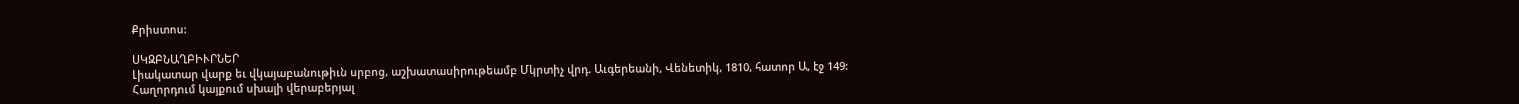Քրիստոս:

ՍԿԶԲՆԱՂԲԻՒՐՆԵՐ
Լիակատար վարք եւ վկայաբանութիւն սրբոց, աշխատասիրութեամբ Մկրտիչ վրդ. Աւգերեանի, Վենետիկ, 1810, հատոր Ա, էջ 149:
Հաղորդում կայքում սխալի վերաբերյալ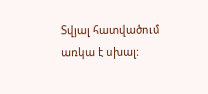Տվյալ հատվածում առկա է սխալ: